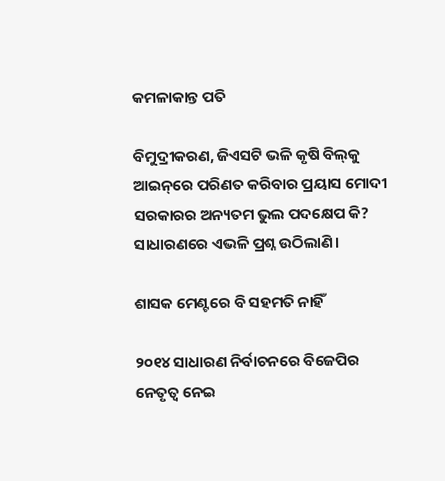କମଳାକାନ୍ତ ପତି

ବିମୁଦ୍ରୀକରଣ, ଜିଏସଟି ଭଳି କୃଷି ବିଲ୍‌କୁ ଆଇନ୍‌ରେ ପରିଣତ କରିବାର ପ୍ରୟାସ ମୋଦୀ ସରକାରର ଅନ୍ୟତମ ଭୁଲ ପଦକ୍ଷେପ କି? ସାଧାରଣରେ ଏଭଳି ପ୍ରଶ୍ନ ଉଠିଲାଣି।

ଶାସକ ମେଣ୍ଟରେ ବି ସହମତି ନାହିଁ

୨୦୧୪ ସାଧାରଣ ନିର୍ବାଚନରେ ବିଜେପିର ନେତୃତ୍ଵ ନେଇ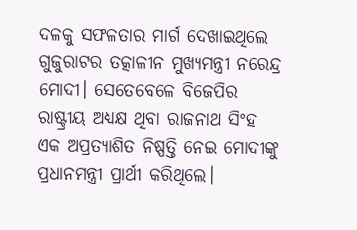ଦଳକୁ ସଫଳତାର ମାର୍ଗ ଦେଖାଇଥିଲେ ଗୁଜୁରାଟର ତତ୍କାଳୀନ ମୁଖ୍ୟମନ୍ତ୍ରୀ ନରେନ୍ଦ୍ର ମୋଦୀ। ସେତେବେଳେ ବିଜେପିର ରାଷ୍ଟ୍ରୀୟ ଅଧ୍ୟକ୍ଷ ଥିବା ରାଜନାଥ ସିଂହ ଏକ ଅପ୍ରତ୍ୟାଶିତ ନିଷ୍ପତ୍ତି ନେଇ ମୋଦୀଙ୍କୁ ପ୍ରଧାନମନ୍ତ୍ରୀ ପ୍ରାର୍ଥୀ କରିଥିଲେ।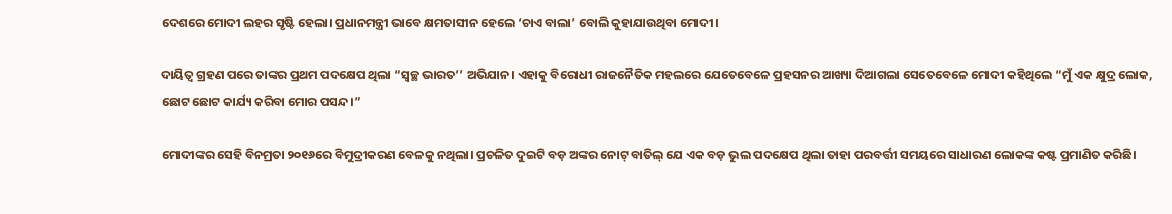ଦେଶରେ ମୋଦୀ ଲହର ସୃଷ୍ଟି ହେଲା। ପ୍ରଧାନମନ୍ତ୍ରୀ ଭାବେ କ୍ଷମତାସୀନ ହେଲେ ‘ଚାଏ ବାଲା’ ବୋଲି କୁହାଯାଉଥିବା ମୋଦୀ।

ଦାୟିତ୍ଵ ଗ୍ରହଣ ପରେ ତାଙ୍କର ପ୍ରଥମ ପଦକ୍ଷେପ ଥିଲା “ସ୍ଵଚ୍ଛ ଭାରତ’’ ଅଭିଯାନ। ଏହାକୁ ବିରୋଧୀ ରାଜନୈତିକ ମହଲରେ ଯେତେବେଳେ ପ୍ରହସନର ଆଖ୍ୟା ଦିଆଗଲା ସେତେବେଳେ ମୋଦୀ କହିଥିଲେ “ମୁଁ ଏକ କ୍ଷୁଦ୍ର ଲୋକ, ଛୋଟ ଛୋଟ କାର୍ଯ୍ୟ କରିବା ମୋର ପସନ୍ଦ।”

ମୋଦୀଙ୍କର ସେହି ବିନମ୍ରତା ୨୦୧୬ରେ ବିମୁଦ୍ରୀକରଣ ବେଳକୁ ନଥିଲା। ପ୍ରଚଳିତ ଦୁଇଟି ବଡ଼ ଅଙ୍କର ନୋଟ୍ ବାତିଲ୍ ଯେ ଏକ ବଡ଼ ଭୁଲ ପଦକ୍ଷେପ ଥିଲା ତାହା ପରବର୍ତ୍ତୀ ସମୟରେ ସାଧାରଣ ଲୋକଙ୍କ କଷ୍ଟ ପ୍ରମାଣିତ କରିଛି।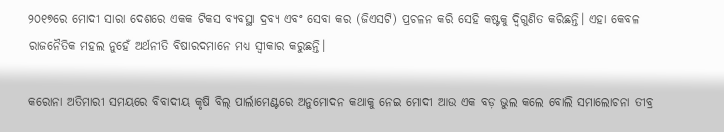୨୦୧୭ରେ ମୋଦୀ ସାରା ଦେଶରେ ଏକକ ଟିକସ ବ୍ୟବସ୍ଥା ଦ୍ରବ୍ୟ ଏବଂ ସେବା କର (ଜିଏସଟି) ପ୍ରଚଳନ କରି ସେହି କଷ୍ଟକୁ ଦ୍ଵିଗୁଣିତ କରିଛନ୍ତି। ଏହା କେବଳ ରାଜନୈତିକ ମହଲ ନୁହେଁ ଅର୍ଥନୀତି ବିଷାରଦମାନେ ମଧ୍ୟ ସ୍ଵୀକାର କରୁଛନ୍ତି।

କରୋନା ଅତିମାରୀ ସମୟରେ ବିବାଦୀୟ କୃଷି ବିଲ୍ ପାର୍ଲାମେଣ୍ଟରେ ଅନୁମୋଦନ କଥାକୁ ନେଇ ମୋଦୀ ଆଉ ଏକ ବଡ଼ ଭୁଲ କଲେ ବୋଲି ସମାଲୋଚନା ତୀବ୍ର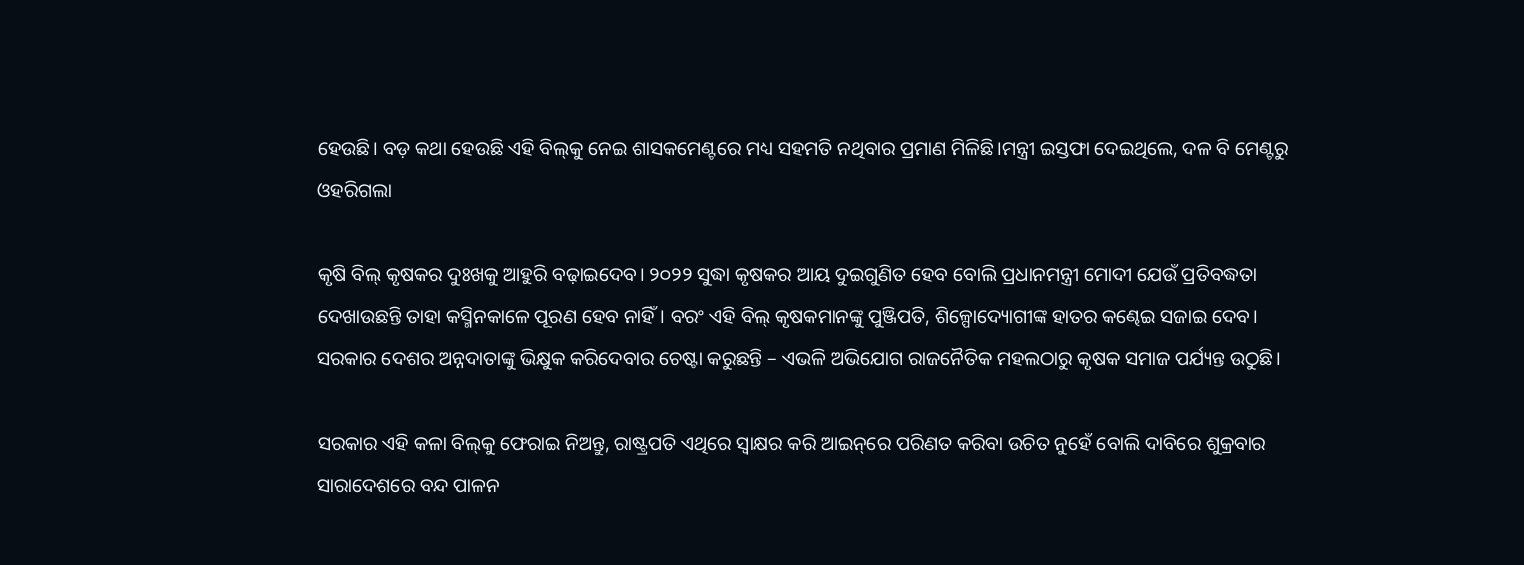ହେଉଛି। ବଡ଼ କଥା ହେଉଛି ଏହି ବିଲ୍‌କୁ ନେଇ ଶାସକମେଣ୍ଟରେ ମଧ୍ୟ ସହମତି ନଥିବାର ପ୍ରମାଣ ମିଳିଛି।ମନ୍ତ୍ରୀ ଇସ୍ତଫା ଦେଇଥିଲେ, ଦଳ ବି ମେଣ୍ଟରୁ ଓହରିଗଲା

କୃଷି ବିଲ୍ କୃଷକର ଦୁଃଖକୁ ଆହୁରି ବଢ଼ାଇଦେବ। ୨୦୨୨ ସୁଦ୍ଧା କୃଷକର ଆୟ ଦୁଇଗୁଣିତ ହେବ ବୋଲି ପ୍ରଧାନମନ୍ତ୍ରୀ ମୋଦୀ ଯେଉଁ ପ୍ରତିବଦ୍ଧତା ଦେଖାଉଛନ୍ତି ତାହା କସ୍ମିନକାଳେ ପୂରଣ ହେବ ନାହିଁ। ବରଂ ଏହି ବିଲ୍ କୃଷକମାନଙ୍କୁ ପୁଞ୍ଜିପତି, ଶିଳ୍ପୋଦ୍ୟୋଗୀଙ୍କ ହାତର କଣ୍ଢେଇ ସଜାଇ ଦେବ। ସରକାର ଦେଶର ଅନ୍ନଦାତାଙ୍କୁ ଭିକ୍ଷୁକ କରିଦେବାର ଚେଷ୍ଟା କରୁଛନ୍ତି – ଏଭଳି ଅଭିଯୋଗ ରାଜନୈତିକ ମହଲଠାରୁ କୃଷକ ସମାଜ ପର୍ଯ୍ୟନ୍ତ ଉଠୁଛି।

ସରକାର ଏହି କଳା ବିଲ୍‌କୁ ଫେରାଇ ନିଅନ୍ତୁ, ରାଷ୍ଟ୍ରପତି ଏଥିରେ ସ୍ଵାକ୍ଷର କରି ଆଇନ୍‌ରେ ପରିଣତ କରିବା ଉଚିତ ନୁହେଁ ବୋଲି ଦାବିରେ ଶୁକ୍ରବାର ସାରାଦେଶରେ ବନ୍ଦ ପାଳନ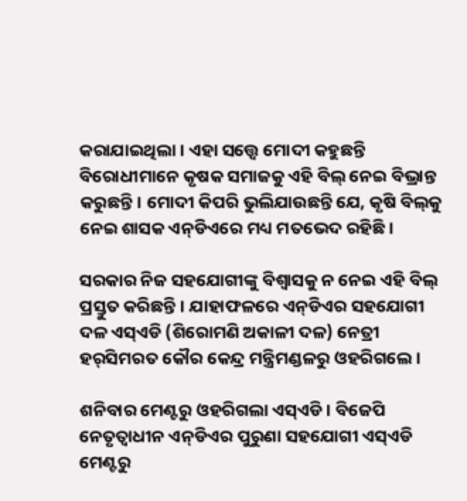କରାଯାଇଥିଲା। ଏହା ସତ୍ତ୍ଵେ ମୋଦୀ କହୁଛନ୍ତି ବିରୋଧୀମାନେ କୃଷକ ସମାଜକୁ ଏହି ବିଲ୍ ନେଇ ବିଭ୍ରାନ୍ତ କରୁଛନ୍ତି। ମୋଦୀ କିପରି ଭୁଲିଯାଉଛନ୍ତି ଯେ, କୃଷି ବିଲ୍‌କୁ ନେଇ ଶାସକ ଏନ୍‌ଡିଏରେ ମଧ୍ୟ ମତଭେଦ ରହିଛି।

ସରକାର ନିଜ ସହଯୋଗୀଙ୍କୁ ବିଶ୍ଵାସକୁ ନ ନେଇ ଏହି ବିଲ୍ ପ୍ରସ୍ତୁତ କରିଛନ୍ତି। ଯାହାଫଳରେ ଏନ୍‌ଡିଏର ସହଯୋଗୀ ଦଳ ଏସ୍‌ଏଡି (ଶିରୋମଣି ଅକାଳୀ ଦଳ) ନେତ୍ରୀ ହର୍‌ସିମରତ କୌର କେନ୍ଦ୍ର ମନ୍ତ୍ରିମଣ୍ଡଳରୁ ଓହରିଗଲେ।

ଶନିବାର ମେଣ୍ଟରୁ ଓହରିଗଲା ଏସ୍‌ଏଡି। ବିଜେପି ନେତୃତ୍ଵାଧୀନ ଏନ୍‌ଡିଏର ପୁରୁଣା ସହଯୋଗୀ ଏସ୍‌ଏଡି ମେଣ୍ଟରୁ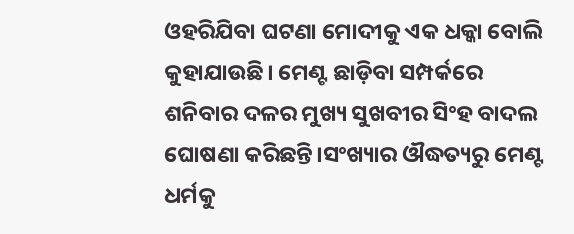ଓହରିଯିବା ଘଟଣା ମୋଦୀକୁ ଏକ ଧକ୍କା ବୋଲି କୁହାଯାଉଛି। ମେଣ୍ଟ ଛାଡ଼ିବା ସମ୍ପର୍କରେ ଶନିବାର ଦଳର ମୁଖ୍ୟ ସୁଖବୀର ସିଂହ ବାଦଲ ଘୋଷଣା କରିଛନ୍ତି।ସଂଖ୍ୟାର ଔଦ୍ଧତ୍ୟରୁ ମେଣ୍ଟ ଧର୍ମକୁ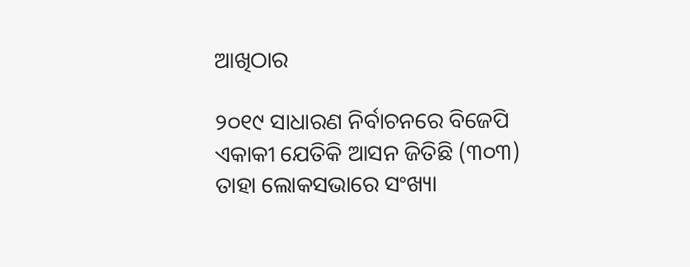ଆଖିଠାର

୨୦୧୯ ସାଧାରଣ ନିର୍ବାଚନରେ ବିଜେପି ଏକାକୀ ଯେତିକି ଆସନ ଜିତିଛି (୩୦୩) ତାହା ଲୋକସଭାରେ ସଂଖ୍ୟା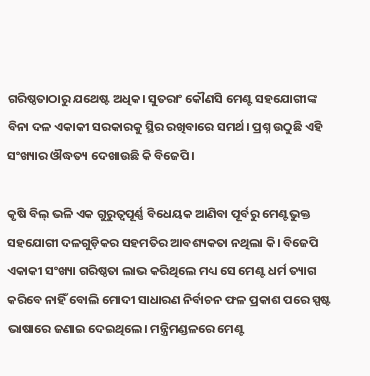ଗରିଷ୍ଠତାଠାରୁ ଯଥେଷ୍ଟ ଅଧିକ। ସୁତରାଂ କୌଣସି ମେଣ୍ଟ ସହଯୋଗୀଙ୍କ ବିନା ଦଳ ଏକାକୀ ସରକାରକୁ ସ୍ଥିର ରଖିବାରେ ସମର୍ଥ। ପ୍ରଶ୍ନ ଉଠୁଛି ଏହି ସଂଖ୍ୟାର ଔଦ୍ଧତ୍ୟ ଦେଖାଉଛି କି ବିଜେପି।

କୃଷି ବିଲ୍ ଭଳି ଏକ ଗୁରୁତ୍ଵପୂର୍ଣ୍ଣ ବିଧେୟକ ଆଣିବା ପୂର୍ବରୁ ମେଣ୍ଟଭୁକ୍ତ ସହଯୋଗୀ ଦଳଗୁଡ଼ିକର ସହମତିର ଆବଶ୍ୟକତା ନଥିଲା କି। ବିଜେପି ଏକାକୀ ସଂଖ୍ୟା ଗରିଷ୍ଠତା ଲାଭ କରିଥିଲେ ମଧ୍ୟ ସେ ମେଣ୍ଟ ଧର୍ମ ତ୍ୟାଗ କରିବେ ନାହିଁ ବୋଲି ମୋଦୀ ସାଧାରଣ ନିର୍ବାଚନ ଫଳ ପ୍ରକାଶ ପରେ ସ୍ପଷ୍ଟ ଭାଷାରେ ଜଣାଇ ଦେଇଥିଲେ। ମନ୍ତ୍ରିମଣ୍ଡଳରେ ମେଣ୍ଟ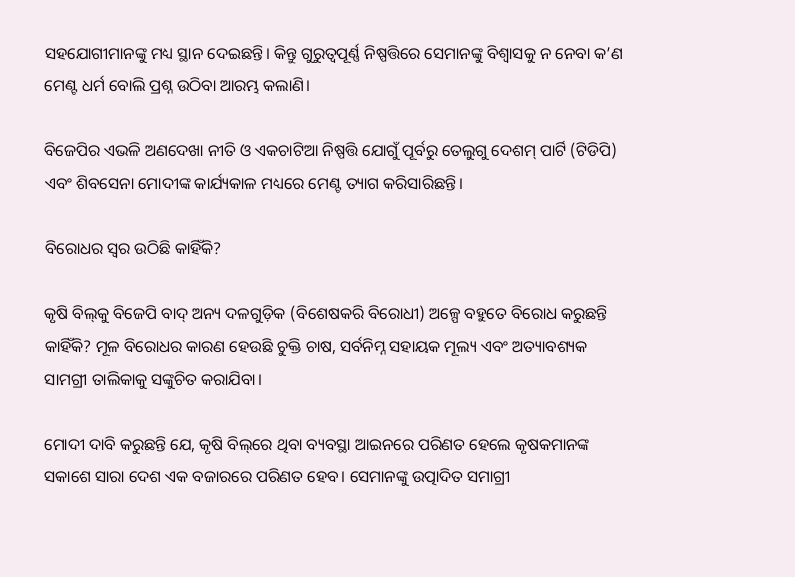ସହଯୋଗୀମାନଙ୍କୁ ମଧ୍ୟ ସ୍ଥାନ ଦେଇଛନ୍ତି। କିନ୍ତୁ ଗୁରୁତ୍ଵପୂର୍ଣ୍ଣ ନିଷ୍ପତ୍ତିରେ ସେମାନଙ୍କୁ ବିଶ୍ଵାସକୁ ନ ନେବା କ’ଣ ମେଣ୍ଟ ଧର୍ମ ବୋଲି ପ୍ରଶ୍ନ ଉଠିବା ଆରମ୍ଭ କଲାଣି।

ବିଜେପିର ଏଭଳି ଅଣଦେଖା ନୀତି ଓ ଏକଚାଟିଆ ନିଷ୍ପତ୍ତି ଯୋଗୁଁ ପୂର୍ବରୁ ତେଲୁଗୁ ଦେଶମ୍ ପାର୍ଟି (ଟିଡିପି) ଏବଂ ଶିବସେନା ମୋଦୀଙ୍କ କାର୍ଯ୍ୟକାଳ ମଧ୍ୟରେ ମେଣ୍ଟ ତ୍ୟାଗ କରିସାରିଛନ୍ତି।

ବିରୋଧର ସ୍ଵର ଉଠିଛି କାହିଁକି?

କୃଷି ବିଲ୍‌କୁ ବିଜେପି ବାଦ୍ ଅନ୍ୟ ଦଳଗୁଡ଼ିକ (ବିଶେଷକରି ବିରୋଧୀ) ଅଳ୍ପେ ବହୁତେ ବିରୋଧ କରୁଛନ୍ତି କାହିଁକି? ମୂଳ ବିରୋଧର କାରଣ ହେଉଛି ଚୁକ୍ତି ଚାଷ, ସର୍ବନିମ୍ନ ସହାୟକ ମୂଲ୍ୟ ଏବଂ ଅତ୍ୟାବଶ୍ୟକ ସାମଗ୍ରୀ ତାଲିକାକୁ ସଙ୍କୁଚିତ କରାଯିବା।

ମୋଦୀ ଦାବି କରୁଛନ୍ତି ଯେ, କୃଷି ବିଲ୍‌ରେ ଥିବା ବ୍ୟବସ୍ଥା ଆଇନରେ ପରିଣତ ହେଲେ କୃଷକମାନଙ୍କ ସକାଶେ ସାରା ଦେଶ ଏକ ବଜାରରେ ପରିଣତ ହେବ। ସେମାନଙ୍କୁ ଉତ୍ପାଦିତ ସମାଗ୍ରୀ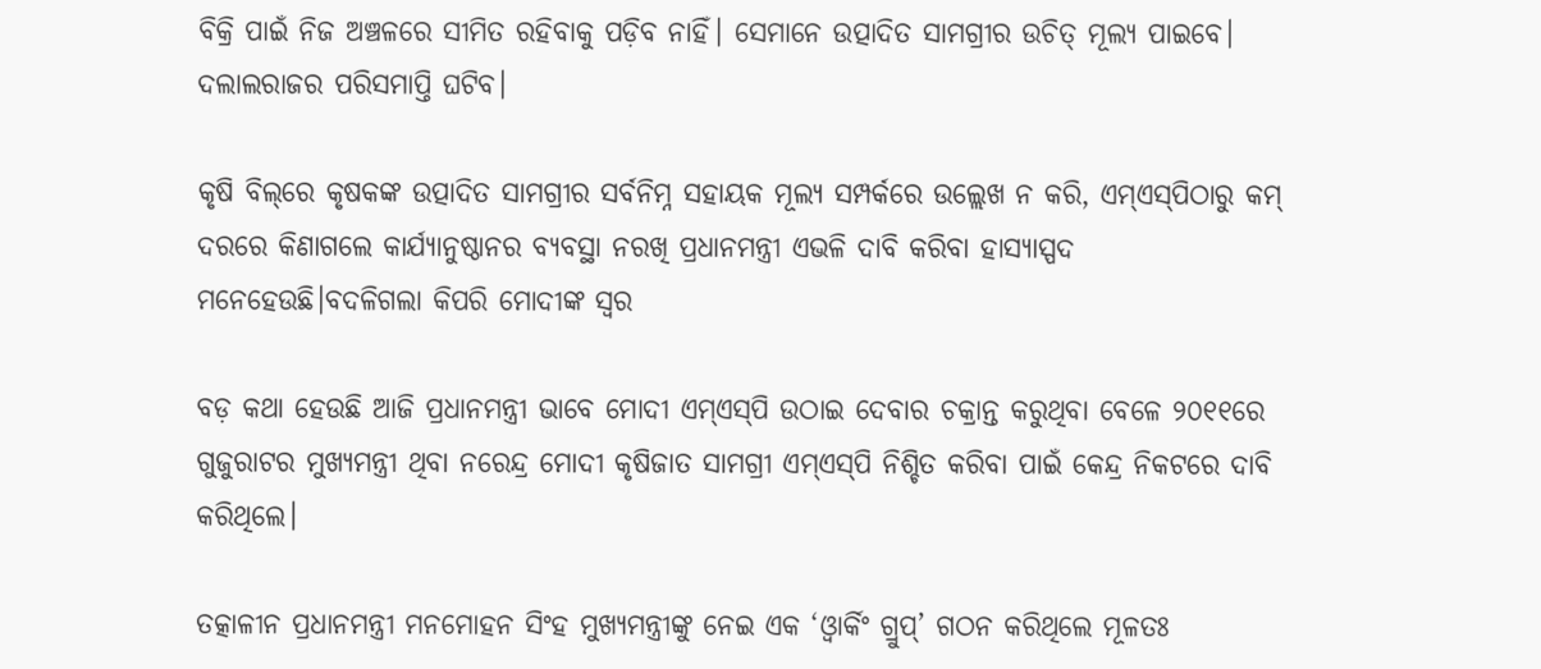ବିକ୍ରି ପାଇଁ ନିଜ ଅଞ୍ଚଳରେ ସୀମିତ ରହିବାକୁ ପଡ଼ିବ ନାହିଁ। ସେମାନେ ଉତ୍ପାଦିତ ସାମଗ୍ରୀର ଉଚିତ୍ ମୂଲ୍ୟ ପାଇବେ। ଦଲାଲରାଜର ପରିସମାପ୍ତି ଘଟିବ।

କୃଷି ବିଲ୍‌ରେ କୃଷକଙ୍କ ଉତ୍ପାଦିତ ସାମଗ୍ରୀର ସର୍ବନିମ୍ନ ସହାୟକ ମୂଲ୍ୟ ସମ୍ପର୍କରେ ଉଲ୍ଲେଖ ନ କରି, ଏମ୍‌ଏସ୍‌ପିଠାରୁ କମ୍ ଦରରେ କିଣାଗଲେ କାର୍ଯ୍ୟାନୁଷ୍ଠାନର ବ୍ୟବସ୍ଥା ନରଖି ପ୍ରଧାନମନ୍ତ୍ରୀ ଏଭଳି ଦାବି କରିବା ହାସ୍ୟାସ୍ପଦ ମନେହେଉଛି।ବଦଳିଗଲା କିପରି ମୋଦୀଙ୍କ ସ୍ଵର

ବଡ଼ କଥା ହେଉଛି ଆଜି ପ୍ରଧାନମନ୍ତ୍ରୀ ଭାବେ ମୋଦୀ ଏମ୍‌ଏସ୍‌ପି ଉଠାଇ ଦେବାର ଚକ୍ରାନ୍ତ କରୁଥିବା ବେଳେ ୨୦୧୧ରେ ଗୁଜୁରାଟର ମୁଖ୍ୟମନ୍ତ୍ରୀ ଥିବା ନରେନ୍ଦ୍ର ମୋଦୀ କୃଷିଜାତ ସାମଗ୍ରୀ ଏମ୍‌ଏସ୍‌ପି ନିଶ୍ଚିତ କରିବା ପାଇଁ କେନ୍ଦ୍ର ନିକଟରେ ଦାବି କରିଥିଲେ।

ତତ୍କାଳୀନ ପ୍ରଧାନମନ୍ତ୍ରୀ ମନମୋହନ ସିଂହ ମୁଖ୍ୟମନ୍ତ୍ରୀଙ୍କୁ ନେଇ ଏକ ‘ଓ୍ଵାର୍କିଂ ଗ୍ରୁପ୍’ ଗଠନ କରିଥିଲେ ମୂଳତଃ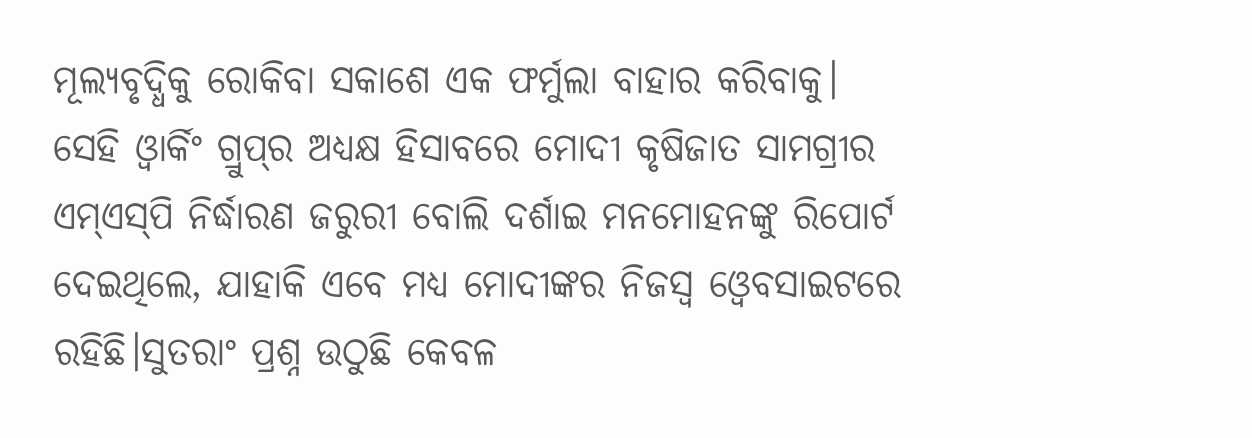ମୂଲ୍ୟବୃଦ୍ଧିକୁ ରୋକିବା ସକାଶେ ଏକ ଫର୍ମୁଲା ବାହାର କରିବାକୁ। ସେହି ଓ୍ଵାର୍କିଂ ଗ୍ରୁପ୍‌ର ଅଧ୍ୟକ୍ଷ ହିସାବରେ ମୋଦୀ କୃଷିଜାତ ସାମଗ୍ରୀର ଏମ୍‌ଏସ୍‌ପି ନିର୍ଦ୍ଧାରଣ ଜରୁରୀ ବୋଲି ଦର୍ଶାଇ ମନମୋହନଙ୍କୁ ରିପୋର୍ଟ ଦେଇଥିଲେ, ଯାହାକି ଏବେ ମଧ୍ୟ ମୋଦୀଙ୍କର ନିଜସ୍ଵ ଓ୍ଵେବସାଇଟରେ ରହିଛି।ସୁତରାଂ ପ୍ରଶ୍ନ ଉଠୁଛି କେବଳ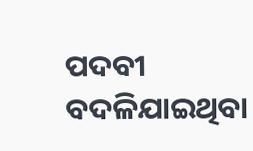ପଦବୀ ବଦଳିଯାଇଥିବା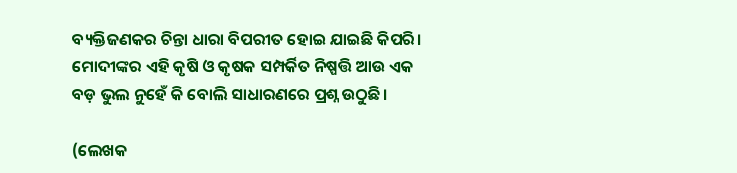ବ୍ୟକ୍ତିଜଣକର ଚିନ୍ତା ଧାରା ବିପରୀତ ହୋଇ ଯାଇଛି କିପରି। ମୋଦୀଙ୍କର ଏହି କୃଷି ଓ କୃଷକ ସମ୍ପର୍କିତ ନିଷ୍ପତ୍ତି ଆଉ ଏକ ବଡ଼ ଭୁଲ ନୁହେଁ କି ବୋଲି ସାଧାରଣରେ ପ୍ରଶ୍ନ ଉଠୁଛି।

(ଲେଖକ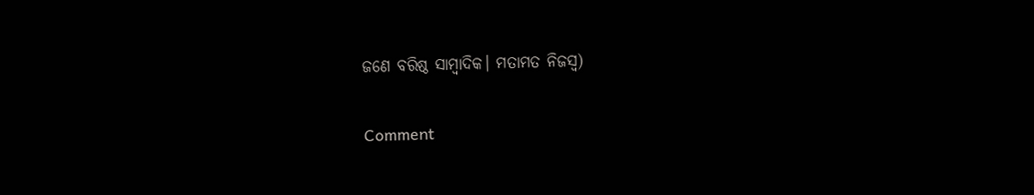ଜଣେ ବରିଷ୍ଠ ସାମ୍ବାଦିକ। ମତାମତ ନିଜସ୍ୱ)

Comment